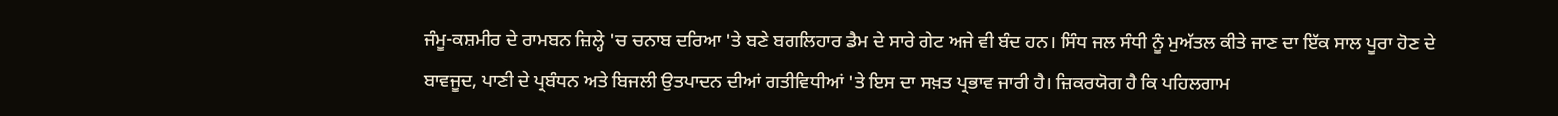ਜੰਮੂ-ਕਸ਼ਮੀਰ ਦੇ ਰਾਮਬਨ ਜ਼ਿਲ੍ਹੇ 'ਚ ਚਨਾਬ ਦਰਿਆ 'ਤੇ ਬਣੇ ਬਗਲਿਹਾਰ ਡੈਮ ਦੇ ਸਾਰੇ ਗੇਟ ਅਜੇ ਵੀ ਬੰਦ ਹਨ। ਸਿੰਧ ਜਲ ਸੰਧੀ ਨੂੰ ਮੁਅੱਤਲ ਕੀਤੇ ਜਾਣ ਦਾ ਇੱਕ ਸਾਲ ਪੂਰਾ ਹੋਣ ਦੇ ਬਾਵਜੂਦ, ਪਾਣੀ ਦੇ ਪ੍ਰਬੰਧਨ ਅਤੇ ਬਿਜਲੀ ਉਤਪਾਦਨ ਦੀਆਂ ਗਤੀਵਿਧੀਆਂ 'ਤੇ ਇਸ ਦਾ ਸਖ਼ਤ ਪ੍ਰਭਾਵ ਜਾਰੀ ਹੈ। ਜ਼ਿਕਰਯੋਗ ਹੈ ਕਿ ਪਹਿਲਗਾਮ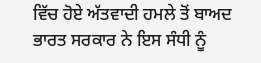ਵਿੱਚ ਹੋਏ ਅੱਤਵਾਦੀ ਹਮਲੇ ਤੋਂ ਬਾਅਦ ਭਾਰਤ ਸਰਕਾਰ ਨੇ ਇਸ ਸੰਧੀ ਨੂੰ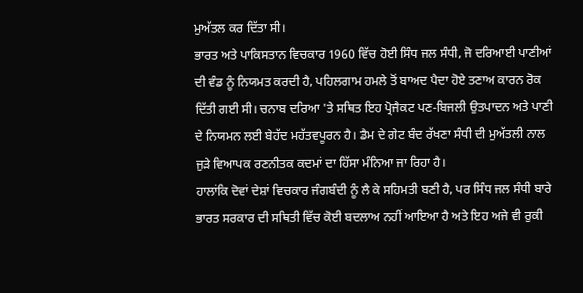ਮੁਅੱਤਲ ਕਰ ਦਿੱਤਾ ਸੀ।
ਭਾਰਤ ਅਤੇ ਪਾਕਿਸਤਾਨ ਵਿਚਕਾਰ 1960 ਵਿੱਚ ਹੋਈ ਸਿੰਧ ਜਲ ਸੰਧੀ, ਜੋ ਦਰਿਆਈ ਪਾਣੀਆਂ ਦੀ ਵੰਡ ਨੂੰ ਨਿਯਮਤ ਕਰਦੀ ਹੈ, ਪਹਿਲਗਾਮ ਹਮਲੇ ਤੋਂ ਬਾਅਦ ਪੈਦਾ ਹੋਏ ਤਣਾਅ ਕਾਰਨ ਰੋਕ ਦਿੱਤੀ ਗਈ ਸੀ। ਚਨਾਬ ਦਰਿਆ 'ਤੇ ਸਥਿਤ ਇਹ ਪ੍ਰੋਜੈਕਟ ਪਣ-ਬਿਜਲੀ ਉਤਪਾਦਨ ਅਤੇ ਪਾਣੀ ਦੇ ਨਿਯਮਨ ਲਈ ਬੇਹੱਦ ਮਹੱਤਵਪੂਰਨ ਹੈ। ਡੈਮ ਦੇ ਗੇਟ ਬੰਦ ਰੱਖਣਾ ਸੰਧੀ ਦੀ ਮੁਅੱਤਲੀ ਨਾਲ ਜੁੜੇ ਵਿਆਪਕ ਰਣਨੀਤਕ ਕਦਮਾਂ ਦਾ ਹਿੱਸਾ ਮੰਨਿਆ ਜਾ ਰਿਹਾ ਹੈ।
ਹਾਲਾਂਕਿ ਦੋਵਾਂ ਦੇਸ਼ਾਂ ਵਿਚਕਾਰ ਜੰਗਬੰਦੀ ਨੂੰ ਲੈ ਕੇ ਸਹਿਮਤੀ ਬਣੀ ਹੈ, ਪਰ ਸਿੰਧ ਜਲ ਸੰਧੀ ਬਾਰੇ ਭਾਰਤ ਸਰਕਾਰ ਦੀ ਸਥਿਤੀ ਵਿੱਚ ਕੋਈ ਬਦਲਾਅ ਨਹੀਂ ਆਇਆ ਹੈ ਅਤੇ ਇਹ ਅਜੇ ਵੀ ਰੁਕੀ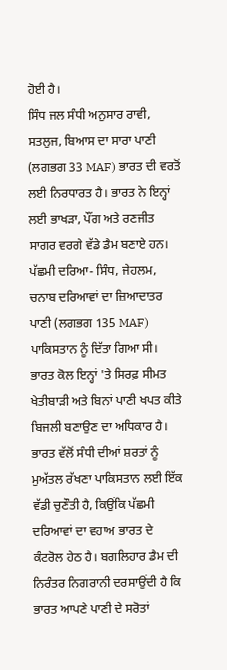ਹੋਈ ਹੈ।
ਸਿੰਧ ਜਲ ਸੰਧੀ ਅਨੁਸਾਰ ਰਾਵੀ, ਸਤਲੁਜ, ਬਿਆਸ ਦਾ ਸਾਰਾ ਪਾਣੀ (ਲਗਭਗ 33 MAF) ਭਾਰਤ ਦੀ ਵਰਤੋਂ ਲਈ ਨਿਰਧਾਰਤ ਹੈ। ਭਾਰਤ ਨੇ ਇਨ੍ਹਾਂ ਲਈ ਭਾਖੜਾ, ਪੌਂਗ ਅਤੇ ਰਣਜੀਤ ਸਾਗਰ ਵਰਗੇ ਵੱਡੇ ਡੈਮ ਬਣਾਏ ਹਨ। ਪੱਛਮੀ ਦਰਿਆ- ਸਿੰਧ, ਜੇਹਲਮ, ਚਨਾਬ ਦਰਿਆਵਾਂ ਦਾ ਜ਼ਿਆਦਾਤਰ ਪਾਣੀ (ਲਗਭਗ 135 MAF) ਪਾਕਿਸਤਾਨ ਨੂੰ ਦਿੱਤਾ ਗਿਆ ਸੀ। ਭਾਰਤ ਕੋਲ ਇਨ੍ਹਾਂ 'ਤੇ ਸਿਰਫ਼ ਸੀਮਤ ਖੇਤੀਬਾੜੀ ਅਤੇ ਬਿਨਾਂ ਪਾਣੀ ਖਪਤ ਕੀਤੇ ਬਿਜਲੀ ਬਣਾਉਣ ਦਾ ਅਧਿਕਾਰ ਹੈ।
ਭਾਰਤ ਵੱਲੋਂ ਸੰਧੀ ਦੀਆਂ ਸ਼ਰਤਾਂ ਨੂੰ ਮੁਅੱਤਲ ਰੱਖਣਾ ਪਾਕਿਸਤਾਨ ਲਈ ਇੱਕ ਵੱਡੀ ਚੁਣੌਤੀ ਹੈ, ਕਿਉਂਕਿ ਪੱਛਮੀ ਦਰਿਆਵਾਂ ਦਾ ਵਹਾਅ ਭਾਰਤ ਦੇ ਕੰਟਰੋਲ ਹੇਠ ਹੈ। ਬਗਲਿਹਾਰ ਡੈਮ ਦੀ ਨਿਰੰਤਰ ਨਿਗਰਾਨੀ ਦਰਸਾਉਂਦੀ ਹੈ ਕਿ ਭਾਰਤ ਆਪਣੇ ਪਾਣੀ ਦੇ ਸਰੋਤਾਂ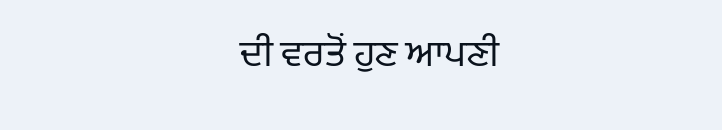ਦੀ ਵਰਤੋਂ ਹੁਣ ਆਪਣੀ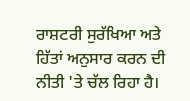ਰਾਸ਼ਟਰੀ ਸੁਰੱਖਿਆ ਅਤੇ ਹਿੱਤਾਂ ਅਨੁਸਾਰ ਕਰਨ ਦੀ ਨੀਤੀ 'ਤੇ ਚੱਲ ਰਿਹਾ ਹੈ।